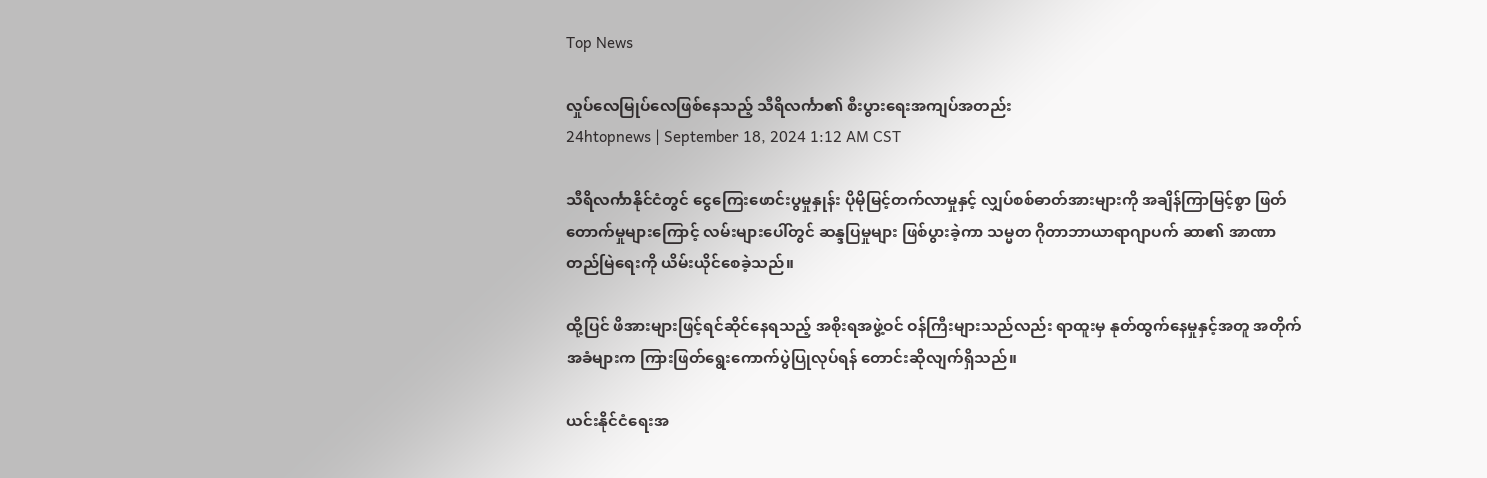Top News

လှုပ်လေမြုပ်လေဖြစ်နေသည့် သီရိလင်္ကာ၏ စီးပွားရေးအကျပ်အတည်း
24htopnews | September 18, 2024 1:12 AM CST

သီရိလင်္ကာနိုင်ငံတွင် ငွေကြေးဖောင်းပွမှုနှုန်း ပိုမိုမြင့်တက်လာမှုနှင့် လျှပ်စစ်ဓာတ်အားများကို အချိန်ကြာမြင့်စွာ ဖြတ်တောက်မှုများကြောင့် လမ်းများပေါ်တွင် ဆန္ဒပြမှုများ ဖြစ်ပွားခဲ့ကာ သမ္မတ ဂိုတာဘာယာရာဂျာပက် ဆာ၏ အာဏာတည်မြဲရေးကို ယိမ်းယိုင်စေခဲ့သည်။

ထို့ပြင် ဖိအားများဖြင့်ရင်ဆိုင်နေရသည့် အစိုးရအဖွဲ့ဝင် ဝန်ကြီးများသည်လည်း ရာထူးမှ နုတ်ထွက်နေမှုနှင့်အတူ အတိုက်အခံများက ကြားဖြတ်ရွေးကောက်ပွဲပြုလုပ်ရန် တောင်းဆိုလျက်ရှိသည်။

ယင်းနိုင်ငံရေးအ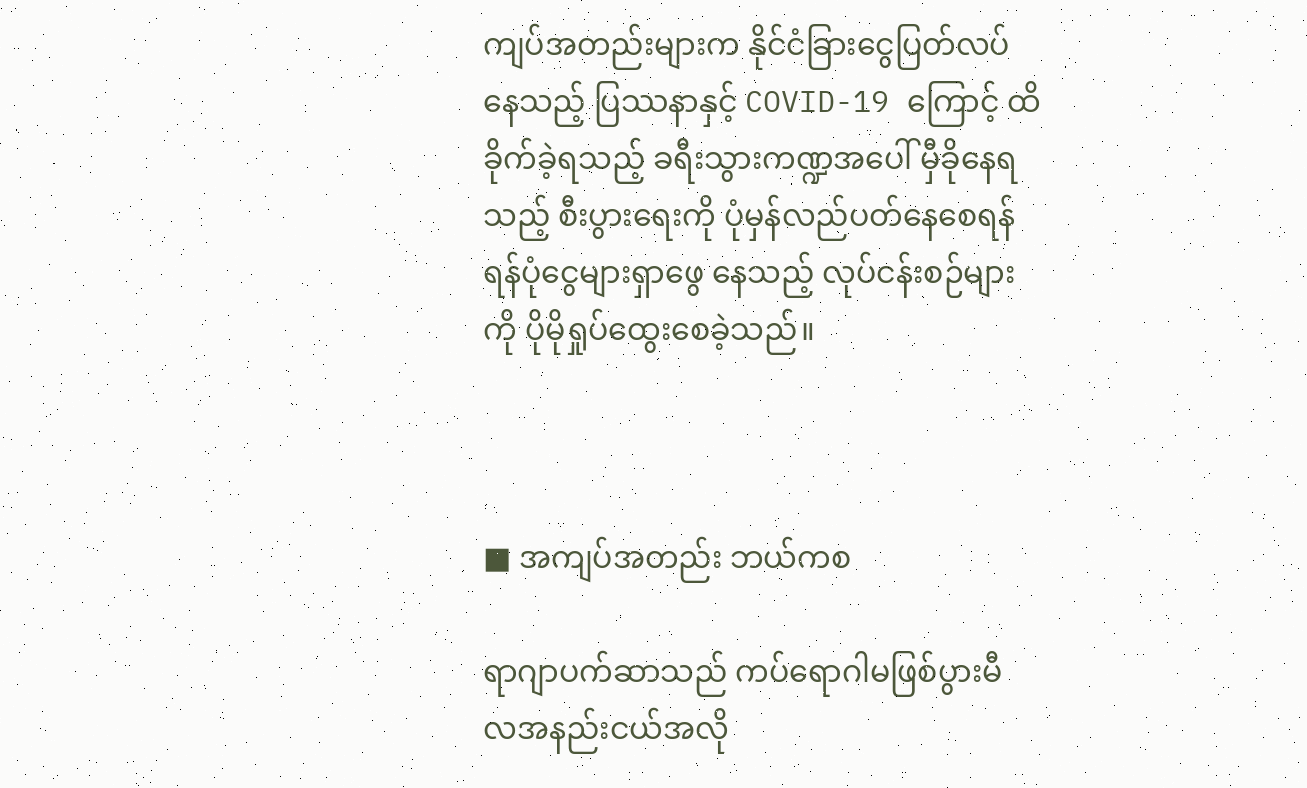ကျပ်အတည်းများက နိုင်ငံခြားငွေပြတ်လပ်နေသည့် ပြဿနာနှင့် COVID-19 ကြောင့် ထိခိုက်ခဲ့ရသည့် ခရီးသွားကဏ္ဍအပေါ် မှီခိုနေရသည့် စီးပွားရေးကို ပုံမှန်လည်ပတ်နေစေရန် ရန်ပုံငွေများရှာဖွေ နေသည့် လုပ်ငန်းစဉ်များကို ပိုမိုရှုပ်ထွေးစေခဲ့သည်။



■ အကျပ်အတည်း ဘယ်ကစ

ရာဂျာပက်ဆာသည် ကပ်ရောဂါမဖြစ်ပွားမီ လအနည်းငယ်အလို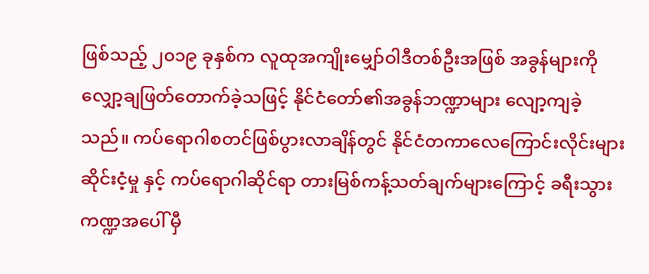ဖြစ်သည့် ၂၀၁၉ ခုနှစ်က လူထုအကျိုးမျှော်ဝါဒီတစ်ဦးအဖြစ် အခွန်များကို လျှော့ချဖြတ်တောက်ခဲ့သဖြင့် နိုင်ငံတော်၏အခွန်ဘဏ္ဍာများ လျော့ကျခဲ့ သည်။ ကပ်ရောဂါစတင်ဖြစ်ပွားလာချိန်တွင် နိုင်ငံတကာလေကြောင်းလိုင်းများ ဆိုင်းငံ့မှု နှင့် ကပ်ရောဂါဆိုင်ရာ တားမြစ်ကန့်သတ်ချက်များကြောင့် ခရီးသွားကဏ္ဍအပေါ် မှီ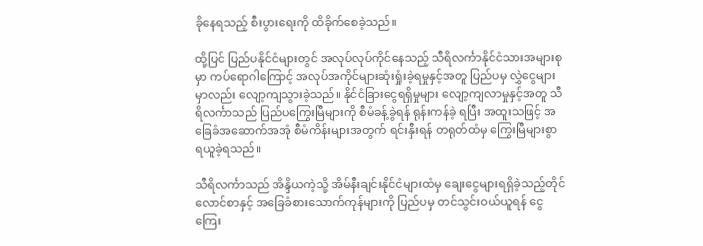ခိုနေရသည့် စီးပွားရေးကို ထိခိုက်စေခဲ့သည်။

ထို့ပြင် ပြည်ပနိုင်ငံများတွင် အလုပ်လုပ်ကိုင်နေသည့် သီရိလင်္ကာနိုင်ငံသားအများစုမှာ ကပ်ရောဂါကြောင့် အလုပ်အကိုင်များဆုံးရှုံးခဲ့ရမှုနှင့်အတူ ပြည်ပမှ လွှဲငွေများမှာလည်း လျော့ကျသွားခဲ့သည်။ နိုင်ငံခြားငွေရရှိမှုများ လျော့ကျလာမှုနှင့်အတူ သီရိလင်္ကာသည် ပြည်ပကြွေးမြီများကို စီမံခန့်ခွဲရန် ရုန်းကန်ခဲ့ ရပြီး အထူးသဖြင့် အခြေခံအဆောက်အအုံ စီမံကိန်းများအတွက် ရင်းနှီးရန် တရုတ်ထံမှ ကြွေးမြီများစွာ ရယူခဲ့ရသည်။

သီရိလင်္ကာသည် အိန္ဒိယကဲ့သို့ အိမ်နီးချင်းနိုင်ငံများထံမှ ချေးငွေများရရှိခဲ့သည့်တိုင် လောင်စာနှင့် အခြေခံစားသောက်ကုန်များကို ပြည်ပမှ တင်သွင်းဝယ်ယူရန် ငွေကြေး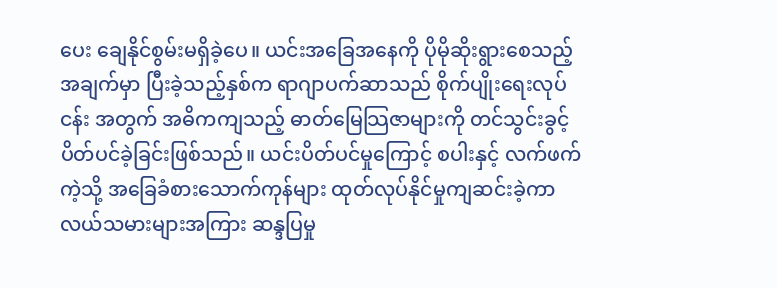ပေး ချေနိုင်စွမ်းမရှိခဲ့ပေ။ ယင်းအခြေအနေကို ပိုမိုဆိုးရွားစေသည့်အချက်မှာ ပြီးခဲ့သည့်နှစ်က ရာဂျာပက်ဆာသည် စိုက်ပျိုးရေးလုပ်ငန်း အတွက် အဓိကကျသည့် ဓာတ်မြေသြဇာများကို တင်သွင်းခွင့်ပိတ်ပင်ခဲ့ခြင်းဖြစ်သည်။ ယင်းပိတ်ပင်မှုကြောင့် စပါးနှင့် လက်ဖက်ကဲ့သို့ အခြေခံစားသောက်ကုန်များ ထုတ်လုပ်နိုင်မှုကျဆင်းခဲ့ကာ လယ်သမားများအကြား ဆန္ဒပြမှု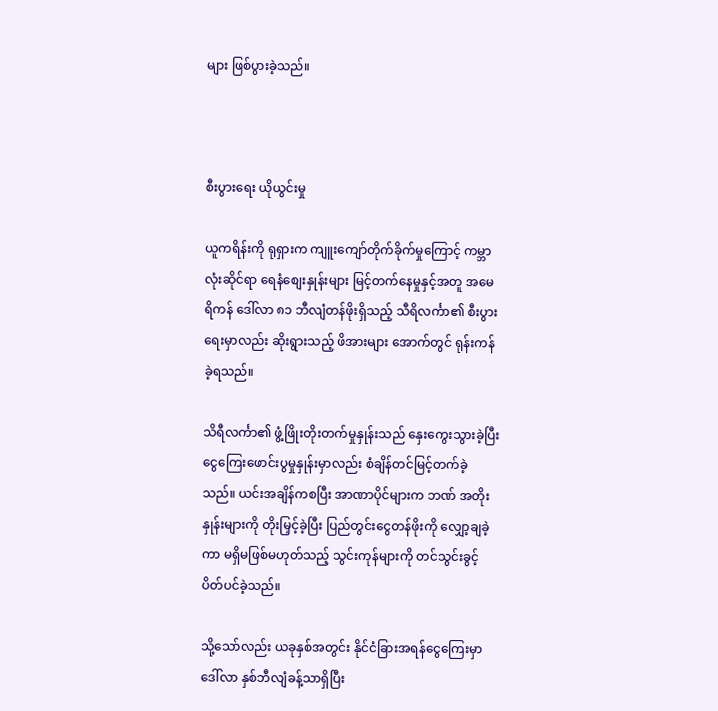များ ဖြစ်ပွားခဲ့သည်။



စီးပွားရေး ယိုယွင်းမှု

ယူကရိန်းကို ရုရှားက ကျူးကျော်တိုက်ခိုက်မှုကြောင့် ကမ္ဘာလုံးဆိုင်ရာ ရေနံစျေးနှုန်းများ မြင့်တက်နေမှုနှင့်အတူ အမေရိကန် ဒေါ်လာ ၈၁ ဘီလျံတန်ဖိုးရှိသည့် သီရိလင်္ကာ၏ စီးပွားရေးမှာလည်း ဆိုးရွားသည့် ဖိအားများ အောက်တွင် ရုန်းကန်ခဲ့ရသည်။

သိရီလင်္ကာ၏ ဖွံ့ဖြိုးတိုးတက်မှုနှုန်းသည် နှေးကွေးသွားခဲ့ပြီး ငွေကြေးဖောင်းပွမှုနှုန်းမှာလည်း စံချိန်တင်မြင့်တက်ခဲ့သည်။ ယင်းအချိန်ကစပြီး အာဏာပိုင်များက ဘဏ် အတိုးနှုန်းများကို တိုးမြှင့်ခဲ့ပြီး ပြည်တွင်းငွေတန်ဖိုးကို လျှော့ချခဲ့ကာ မရှိမဖြစ်မဟုတ်သည့် သွင်းကုန်များကို တင်သွင်းခွင့်ပိတ်ပင်ခဲ့သည်။

သို့သော်လည်း ယခုနှစ်အတွင်း နိုင်ငံခြားအရန်ငွေကြေးမှာ ဒေါ်လာ နှစ်ဘီလျံခန့်သာရှိပြီး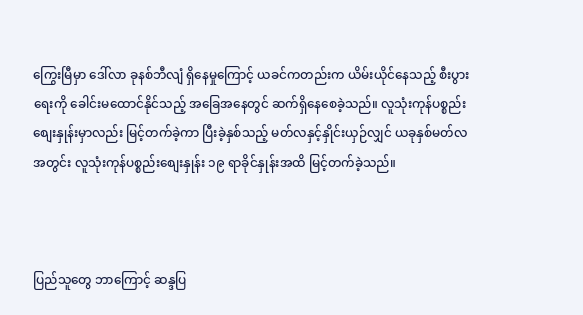ကြွေးမြီမှာ ဒေါ်လာ ခုနစ်ဘီလျံ ရှိနေမှုကြောင့် ယခင်ကတည်းက ယိမ်းယိုင်နေသည့် စီးပွားရေးကို ခေါင်းမထောင်နိုင်သည့် အခြေအနေတွင် ဆက်ရှိနေစေခဲ့သည်။ လူသုံးကုန်ပစ္စည်းစျေးနှုန်းမှာလည်း မြင့်တက်ခဲ့ကာ ပြီးခဲ့နှစ်သည့် မတ်လနှင့်နှိုင်းယှဉ်လျှင် ယခုနှစ်မတ်လအတွင်း လူသုံးကုန်ပစ္စည်းစျေးနှုန်း ၁၉ ရာခိုင်နှုန်းအထိ မြင့်တက်ခဲ့သည်။



ပြည်သူတွေ ဘာကြောင့် ဆန္ဒပြ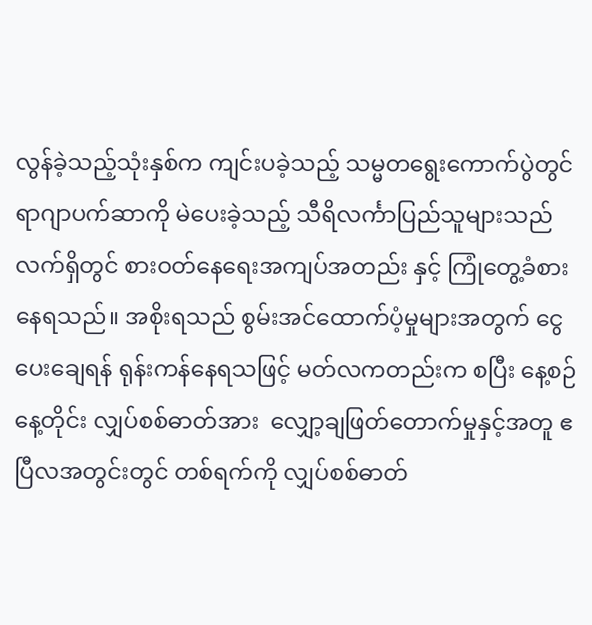လွန်ခဲ့သည့်သုံးနှစ်က ကျင်းပခဲ့သည့် သမ္မတရွေးကောက်ပွဲတွင် ရာဂျာပက်ဆာကို မဲပေးခဲ့သည့် သီရိလင်္ကာပြည်သူများသည် လက်ရှိတွင် စားဝတ်နေရေးအကျပ်အတည်း နှင့် ကြုံတွေ့ခံစားနေရသည်။ အစိုးရသည် စွမ်းအင်ထောက်ပံ့မှုများအတွက် ငွေပေးချေရန် ရုန်းကန်နေရသဖြင့် မတ်လကတည်းက စပြီး နေ့စဉ်နေ့တိုင်း လျှပ်စစ်ဓာတ်အား  လျှော့ချဖြတ်တောက်မှုနှင့်အတူ ဧပြီလအတွင်းတွင် တစ်ရက်ကို လျှပ်စစ်ဓာတ်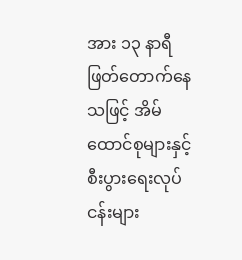အား ၁၃ နာရီ ဖြတ်တောက်နေသဖြင့် အိမ်ထောင်စုများနှင့် စီးပွားရေးလုပ်ငန်းများ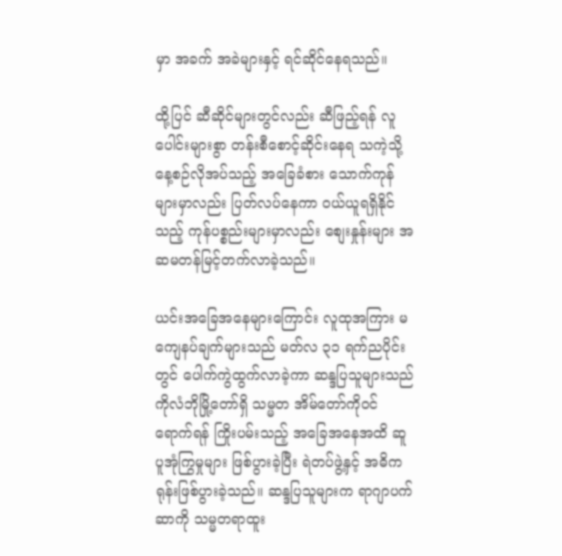မှာ အခက် အခဲများနှင့် ရင်ဆိုင်နေရသည်။

ထို့ပြင် ဆီဆိုင်များတွင်လည်း ဆီဖြည့်ရန် လူပေါင်းများစွာ တန်းစီစောင့်ဆိုင်းနေရ သကဲ့သို့ နေ့စဉ်လိုအပ်သည့် အခြေခံစား သောက်ကုန်များမှာလည်း ပြတ်လပ်နေကာ ဝယ်ယူရရှိနိုင်သည့် ကုန်ပစ္စည်းများမှာလည်း စျေးနှုန်းများ အဆမတန်မြင့်တက်လာခဲ့သည်။

ယင်းအခြေအနေများကြောင်း လူထုအကြား မကျေနပ်ချက်များသည် မတ်လ ၃၁ ရက်ညပိုင်းတွင် ပေါက်ကွဲထွက်လာခဲ့ကာ ဆန္ဒပြသူများသည် ကိုလံဘိုမြို့တော်ရှိ သမ္မတ အိမ်တော်ကိုဝင်ရောက်ရန် ကြိုးပမ်းသည့် အခြေအနေအထိ ဆူပူအုံကြွမှုများ ဖြစ်ပွားခဲ့ပြီး ရဲတပ်ဖွဲ့နှင့် အဓိကရုန်းဖြစ်ပွားခဲ့သည်။ ဆန္ဒပြသူများက ရာဂျာပက်ဆာကို သမ္မတရာထူး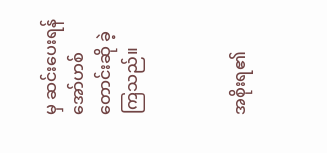မှ ဆင်းပေးရန် အော်ဟစ်တောင်းဆို ခဲ့ကြသည်။



အစိုးရ၏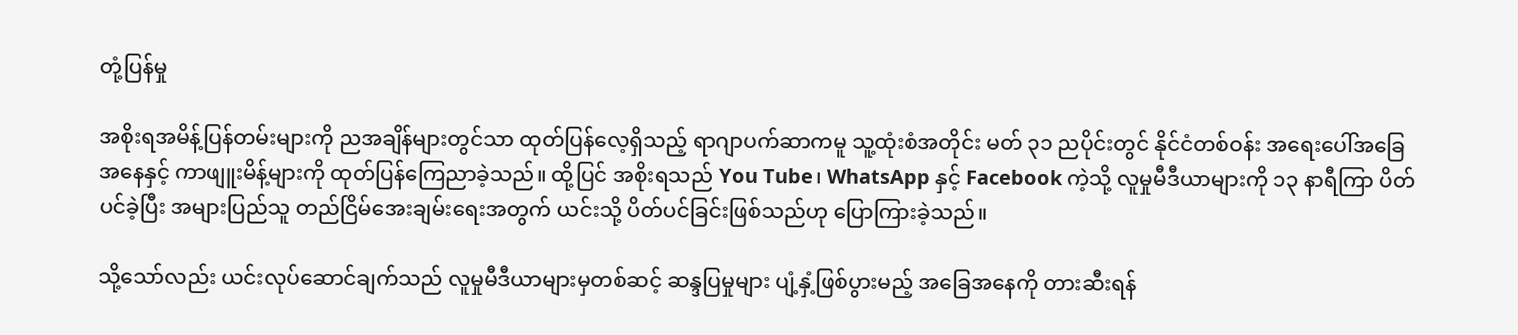တုံ့ပြန်မှု

အစိုးရအမိန့်ပြန်တမ်းများကို ညအချိန်များတွင်သာ ထုတ်ပြန်လေ့ရှိသည့် ရာဂျာပက်ဆာကမူ သူ့ထုံးစံအတိုင်း မတ် ၃၁ ညပိုင်းတွင် နိုင်ငံတစ်ဝန်း အရေးပေါ်အခြေအနေနှင့် ကာဖျူးမိန့်များကို ထုတ်ပြန်ကြေညာခဲ့သည်။ ထို့ပြင် အစိုးရသည် You Tube၊ WhatsApp နှင့် Facebook ကဲ့သို့ လူမှုမီဒီယာများကို ၁၃ နာရီကြာ ပိတ်ပင်ခဲ့ပြီး အများပြည်သူ တည်ငြိမ်အေးချမ်းရေးအတွက် ယင်းသို့ ပိတ်ပင်ခြင်းဖြစ်သည်ဟု ပြောကြားခဲ့သည်။

သို့သော်လည်း ယင်းလုပ်ဆောင်ချက်သည် လူမှုမီဒီယာများမှတစ်ဆင့် ဆန္ဒပြမှုများ ပျံ့နှံ့ဖြစ်ပွားမည့် အခြေအနေကို တားဆီးရန်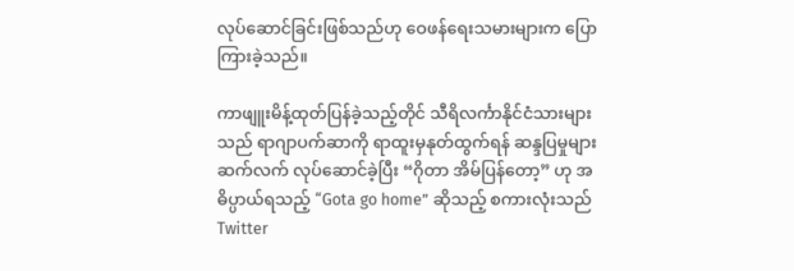လုပ်ဆောင်ခြင်းဖြစ်သည်ဟု ဝေဖန်ရေးသမားများက ပြောကြားခဲ့သည်။

ကာဖျူးမိန့်ထုတ်ပြန်ခဲ့သည့်တိုင် သီရိလင်္ကာနိုင်ငံသားများသည် ရာဂျာပက်ဆာကို ရာထူးမှနုတ်ထွက်ရန် ဆန္ဒပြမှုများဆက်လက် လုပ်ဆောင်ခဲ့ပြီး “ဂိုတာ အိမ်ပြန်တော့” ဟု အဓိပ္ပာယ်ရသည့် “Gota go home” ဆိုသည့် စကားလုံးသည် Twitter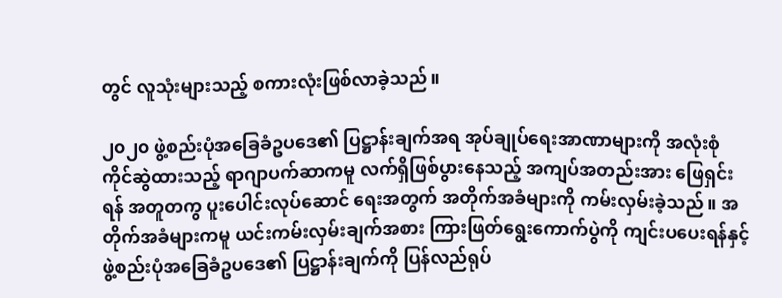တွင် လူသုံးများသည့် စကားလုံးဖြစ်လာခဲ့သည်။

၂၀၂၀ ဖွဲ့စည်းပုံအခြေခံဥပဒေ၏ ပြဋ္ဌာန်းချက်အရ အုပ်ချုပ်ရေးအာဏာများကို အလုံးစုံကိုင်ဆွဲထားသည့် ရာဂျာပက်ဆာကမူ လက်ရှိဖြစ်ပွားနေသည့် အကျပ်အတည်းအား ဖြေရှင်းရန် အတူတကွ ပူးပေါင်းလုပ်ဆောင် ရေးအတွက် အတိုက်အခံများကို ကမ်းလှမ်းခဲ့သည်။ အတိုက်အခံများကမူ ယင်းကမ်းလှမ်းချက်အစား ကြားဖြတ်ရွေးကောက်ပွဲကို ကျင်းပပေးရန်နှင့် ဖွဲ့စည်းပုံအခြေခံဥပဒေ၏ ပြဋ္ဌာန်းချက်ကို ပြန်လည်ရုပ်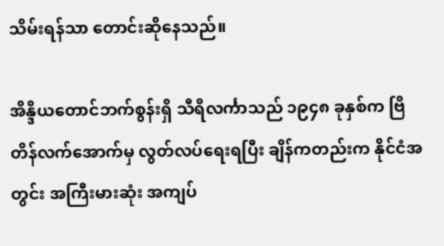သိမ်းရန်သာ တောင်းဆိုနေသည်။

အိန္ဒိယတောင်ဘက်စွန်းရှိ သီရိလင်္ကာသည် ၁၉၄၈ ခုနှစ်က ဗြိတိန်လက်အောက်မှ လွတ်လပ်ရေးရပြီး ချိန်ကတည်းက နိုင်ငံအတွင်း အကြီးမားဆုံး အကျပ်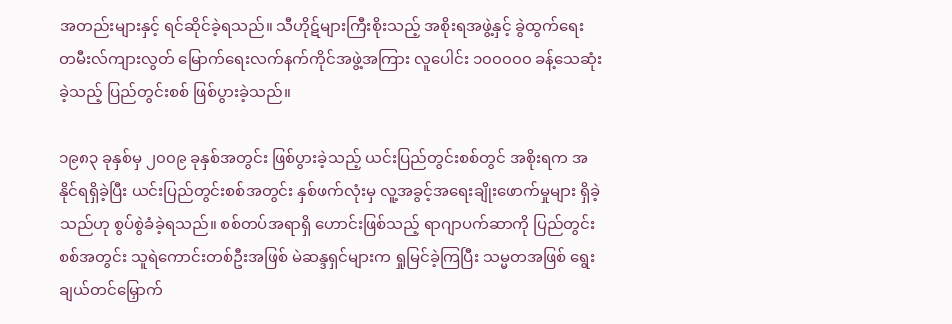အတည်းများနှင့် ရင်ဆိုင်ခဲ့ရသည်။ သီဟိုဋ်များကြီးစိုးသည့် အစိုးရအဖွဲ့နှင့် ခွဲထွက်ရေး တမီးလ်ကျားလွတ် မြောက်ရေးလက်နက်ကိုင်အဖွဲ့အကြား လူပေါင်း ၁၀၀၀၀၀ ခန့်သေဆုံးခဲ့သည့် ပြည်တွင်းစစ် ဖြစ်ပွားခဲ့သည်။

၁၉၈၃ ခုနှစ်မှ ၂၀၀၉ ခုနှစ်အတွင်း ဖြစ်ပွားခဲ့သည့် ယင်းပြည်တွင်းစစ်တွင် အစိုးရက အနိုင်ရရှိခဲ့ပြီး ယင်းပြည်တွင်းစစ်အတွင်း နှစ်ဖက်လုံးမှ လူ့အခွင့်အရေးချိုးဖောက်မှုများ ရှိခဲ့သည်ဟု စွပ်စွဲခံခဲ့ရသည်။ စစ်တပ်အရာရှိ ဟောင်းဖြစ်သည့် ရာဂျာပက်ဆာကို ပြည်တွင်းစစ်အတွင်း သူရဲကောင်းတစ်ဦးအဖြစ် မဲဆန္ဒရှင်များက ရှုမြင်ခဲ့ကြပြီး သမ္မတအဖြစ် ရွေးချယ်တင်မြှောက်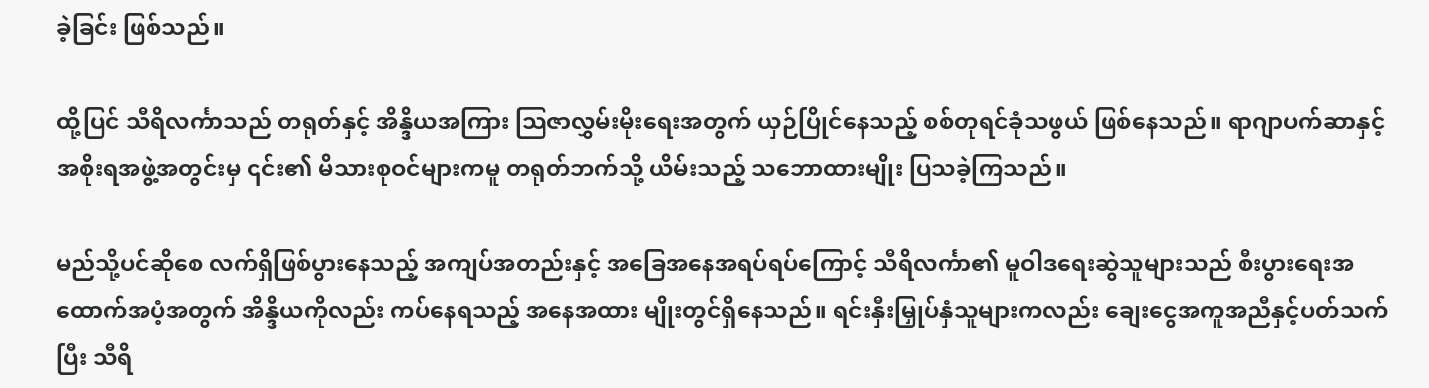ခဲ့ခြင်း ဖြစ်သည်။

ထို့ပြင် သီရိလင်္ကာသည် တရုတ်နှင့် အိန္ဒိယအကြား သြဇာလွှမ်းမိုးရေးအတွက် ယှဉ်ပြိုင်နေသည့် စစ်တုရင်ခုံသဖွယ် ဖြစ်နေသည်။ ရာဂျာပက်ဆာနှင့် အစိုးရအဖွဲ့အတွင်းမှ ၎င်း၏ မိသားစုဝင်များကမူ တရုတ်ဘက်သို့ ယိမ်းသည့် သဘောထားမျိုး ပြသခဲ့ကြသည်။

မည်သို့ပင်ဆိုစေ လက်ရှိဖြစ်ပွားနေသည့် အကျပ်အတည်းနှင့် အခြေအနေအရပ်ရပ်ကြောင့် သီရိလင်္ကာ၏ မူဝါဒရေးဆွဲသူများသည် စီးပွားရေးအထောက်အပံ့အတွက် အိန္ဒိယကိုလည်း ကပ်နေရသည့် အနေအထား မျိုးတွင်ရှိနေသည်။ ရင်းနှီးမြှုပ်နှံသူများကလည်း ချေးငွေအကူအညီနှင့်ပတ်သက်ပြီး သီရိ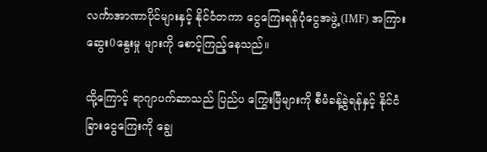လင်္ကာအာဏာပိုင်များနှင့် နိုင်ငံတကာ ငွေကြေးရန်ပုံငွေအဖွဲ့ (IMF) အကြား ဆွေး0နွေးမှု များကို စောင့်ကြည့်နေသည်။

ထို့ကြောင့် ရာဂျာပက်ဆာသည် ပြည်ပ ကြွေးမြီများကို စီမံခန့်ခွဲရန်နှင့် နိုင်ငံခြားငွေကြေးကို ချွေ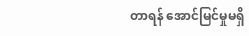တာရန် အောင်မြင်မှုမရှိ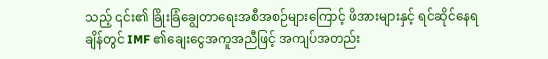သည့် ၎င်း၏ ခြိုးခြံချွေတာရေးအစီအစဉ်များကြောင့် ဖိအားများနှင့် ရင်ဆိုင်နေရချိန်တွင် IMF ၏ချေးငွေအကူအညီဖြင့် အကျပ်အတည်း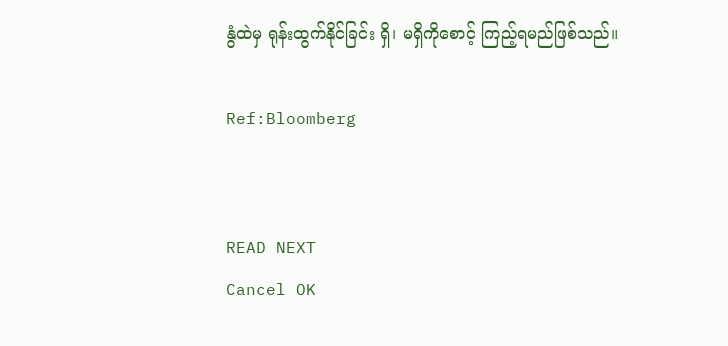နွံထဲမှ ရုန်းထွက်နိုင်ခြင်း ရှိ၊ မရှိကိုစောင့် ကြည့်ရမည်ဖြစ်သည်။

Ref:Bloomberg


READ NEXT
Cancel OK